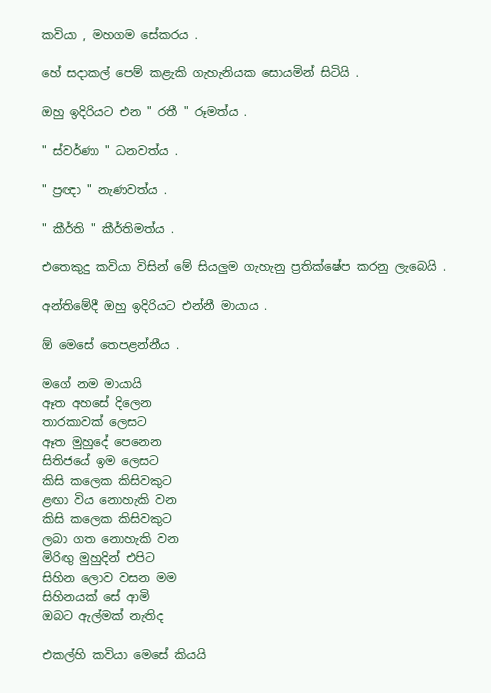කවියා , මහගම සේකරය .

හේ සදාකල් පෙම් කළැකි ගැහැනියක සොයමින් සිටියි .

ඔහු ඉදිරියට එන " රතී " රූමත්ය .

" ස්වර්ණා " ධනවත්ය .

" ප්‍රඥා " නැණවත්ය .

" කීර්ති " කීර්තිමත්ය .

එතෙකුදු කවියා විසින් මේ සියලුම ගැහැනු ප්‍රතික්ෂේප කරනු ලැබෙයි .

අන්තිමේදී ඔහු ඉදිරියට එන්නී මායාය .

ඕ මෙසේ තෙපළන්නීය .

මගේ නම මායායි
ඈත අහසේ දිලෙන
තාරකාවක් ලෙසට
ඈත මුහුදේ පෙනෙන
සිතිජයේ ඉම ලෙසට
කිසි කලෙක කිසිවකුට
ළඟා විය නොහැකි වන
කිසි කලෙක කිසිවකුට
ලබා ගත නොහැකි වන
මිරිඟු මුහුදින් එපිට
සිහින ලොව වසන මම
සිහිනයක් සේ ආමි
ඔබට ඇල්මක් නැතිද

එකල්හි කවියා මෙසේ කියයි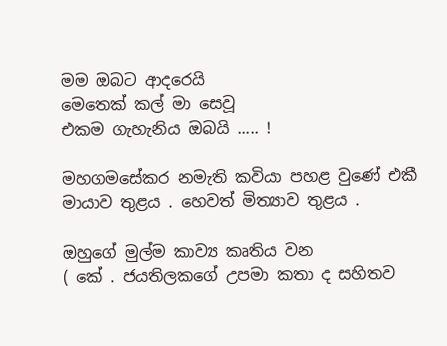මම ඔබට ආදරෙයි
මෙතෙක් කල් මා සෙවූ
එකම ගැහැනිය ඔබයි ..... !

මහගමසේකර නමැති කවියා පහළ වුණේ එකී මායාව තුළය . හෙවත් මිත්‍යාව තුළය .

ඔහුගේ මුල්ම කාව්‍ය කෘතිය වන
( කේ . ජයතිලකගේ උපමා කතා ද සහිතව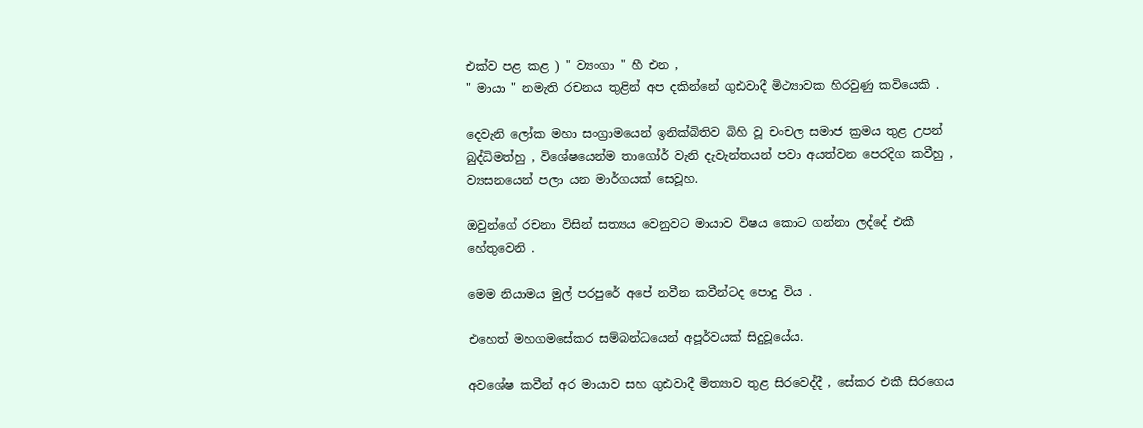එක්ව පළ කළ ) " ව්‍යංගා " හී එන ,
" මායා " නමැති රචනය තුළින් අප දකින්නේ ගුඪවාදී මිථ්‍යාවක හිරවුණු කවියෙකි .

දෙවැනි ලෝක මහා සංග්‍රාමයෙන් ඉනික්බිතිව බිහි වූ චංචල සමාජ ක්‍රමය තුළ උපන් බුද්ධිමත්හු , විශේෂයෙන්ම තාගෝර් වැනි දැවැන්තයන් පවා අයත්වන පෙරදිග කවීහු ,  ව්‍යසනයෙන් පලා යන මාර්ගයක් සෙවූහ.

ඔවුන්ගේ රචනා විසින් සත්‍යය වෙනුවට මායාව විෂය කොට ගන්නා ලද්දේ එකී හේතුවෙනි .

මෙම නියාමය මුල් පරපුරේ අපේ නවීන කවීන්ටද පොදු විය .

එහෙත් මහගමසේකර සම්බන්ධයෙන් අපූර්වයක් සිදුවූයේය.

අවශේෂ කවීන් අර මායාව සහ ගුඪවාදී මිත්‍යාව තුළ සිරවෙද්දී , සේකර එකී සිරගෙය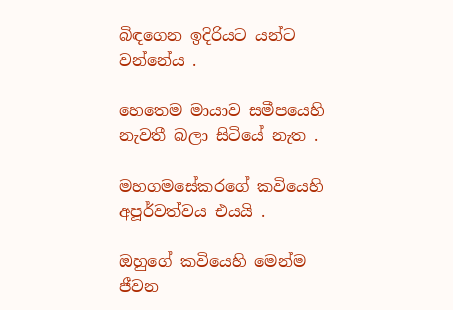බිඳගෙන ඉදිරියට යන්ට වන්නේය .

හෙතෙම මායාව සමීපයෙහි නැවතී බලා සිටියේ නැත .

මහගමසේකරගේ කවියෙහි අපූර්වත්වය එයයි .

ඔහුගේ කවියෙහි මෙන්ම ජීවන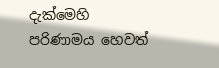දැක්මෙහි පරිණාමය හෙවත්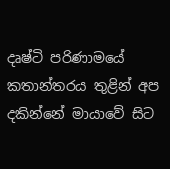දෘෂ්ටි පරිණාමයේ කතාන්තරය තුළින් අප දකින්නේ මායාවේ සිට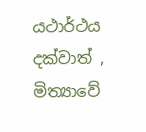යථාර්ථය දක්වාත් , මිත්‍යාවේ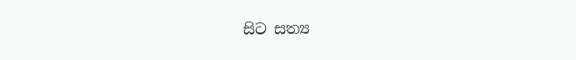සිට සත්‍ය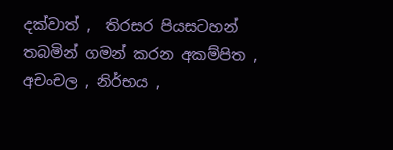දක්වාත් ,  තිරසර පියසටහන් තබමින් ගමන් කරන අකම්පිත , අචංචල , නිර්භය ,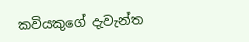කවියකුගේ දැවැන්ත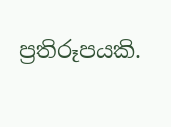ප්‍රතිරූපයකි.